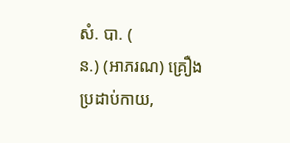សំ. បា. (
ន.) (អាភរណ) គ្រឿងប្រដាប់កាយ,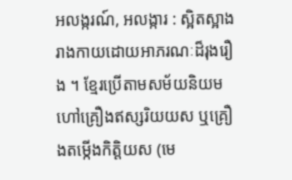អលង្ករណ៍, អលង្ការ : ស្អិតស្អាងរាងកាយដោយអាភរណៈដ៏រុងរឿង ។ ខ្មែរប្រើតាមសម័យនិយមហៅគ្រឿងឥស្សរិយយស ឬគ្រឿងតម្កើងកិត្តិយស (មេ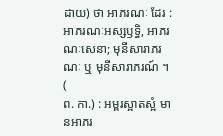ដាយ) ថា អាភរណៈ ដែរ : អាភរណៈអស្សឫទ្ធិ, អាភរណៈសេនា; មុនីសារាភរណៈ ឬ មុនីសារាភរណ៍ ។ (
ព. កា.) : អម្ពរស្អាតស្អំ មានអាភរ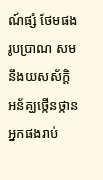ណ៍ផ្សំ ថែមផងរូបប្រាណ សមនឹងយសស័ក្តិ អន័គ្ឃថ្កើនថ្កាន អ្នកផងរាប់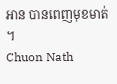អាន បានពេញមុខមាត់ ។
Chuon Nath